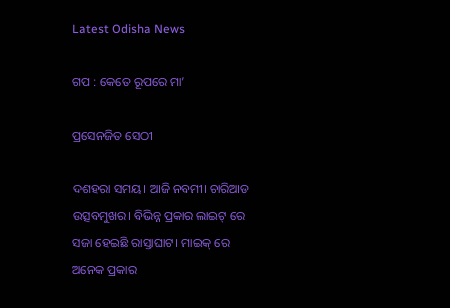Latest Odisha News

ଗପ : କେତେ ରୂପରେ ମା’

ପ୍ରସେନଜିତ ସେଠୀ

ଦଶହରା ସମୟ। ଆଜି ନବମୀ। ଚାରିଆଡ ଉତ୍ସବମୁଖର। ବିଭିନ୍ନ ପ୍ରକାର ଲାଇଟ୍ ରେ ସଜା ହେଇଛି ରାସ୍ତାଘାଟ। ମାଇକ୍ ରେ ଅନେକ ପ୍ରକାର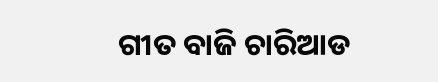ଗୀତ ବାଜି ଚାରିଆଡ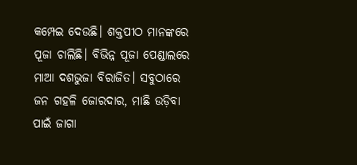କମ୍ପେଇ ଦେଉଛି। ଶକ୍ତପୀଠ ମାନଙ୍କରେ ପୂଜା ଚାଲିଛି। ବିଭିନ୍ନ ପୂଜା ପେଣ୍ଡାଲରେ ମାଆ ଦଶଭୁଜା ବିରାଜିତ। ସବୁଠାରେ ଜନ ଗହଳି ଜୋରଦାର, ମାଛି ଉଡ଼ିବା ପାଇଁ ଜାଗା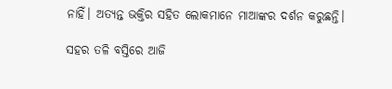ନାହିଁ। ଅତ୍ୟନ୍ତ ଭକ୍ତିର ସହିତ ଲୋକମାନେ ମାଆଙ୍କର ଦର୍ଶନ କରୁଛନ୍ତି।

ସହର ତଳି ବସ୍ତିରେ ଆଜି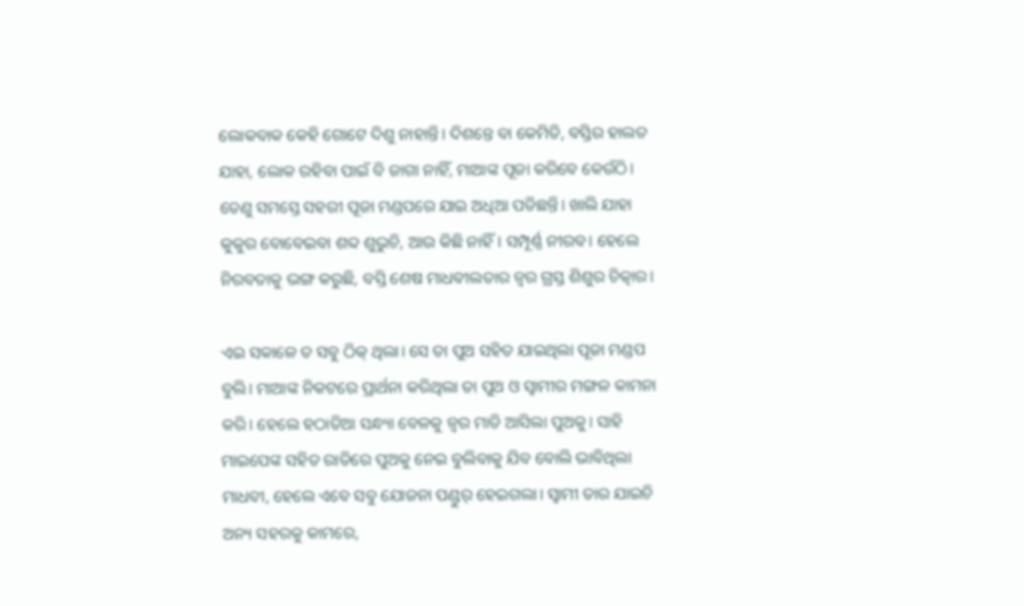ଲୋକବାକ କେହି ଗୋଟେ ଦିଶୁ ନାହାନ୍ତି। ଦିଶନ୍ତେ ବା କେମିତି, ବସ୍ତିର ହାଲତ ଯାହା, ଲୋକ ରହିବା ପାଇଁ ବି ଜାଗା ନାହିଁ, ମାଆଙ୍କ ପୂଜା କରିବେ କେଉଁଠି। ତେଣୁ ସମସ୍ତେ ସହରୀ ପୂଜା ମଣ୍ଡପରେ ଯାଇ ଅଧିଆ ପଡିଛନ୍ତି। ଖାଲି ଯାହା କୁକୁର ବୋବେଇବା ଶବ୍ଦ ଶୁଭୁଚି, ଆଉ କିଛି ନାହିଁ। ସମ୍ପୂର୍ଣ୍ଣ ନୀରବ। ହେଲେ ନିରବତାକୁ ଭଙ୍ଗ କରୁଛି, ବସ୍ତି ଶେଷ ମାଧବୀଲତାର ଜ୍ଵର ଗ୍ରସ୍ତ ଶିଶୁର ଚିତ୍କାର।

ଏଇ ସକାଳେ ତ ସବୁ ଠିକ୍ ଥିଲା। ସେ ତା ପୁଅ ସହିତ ଯାଇଥିଲା ପୂଜା ମଣ୍ଡପ ବୁଲି। ମାଆଙ୍କ ନିକଟରେ ପ୍ରାର୍ଥନା କରିଥିଲା ତା ପୁଅ ଓ ସ୍ୱାମୀର ମଙ୍ଗଳ କାମନା କରି। ହେଲେ ହଠାତିଆ ସନ୍ଧ୍ୟା ବେଳକୁ ଜ୍ଵର ମାଡି ଆସିଲା ପୁଅକୁ। ସାହି ମାଇପେଙ୍କ ସହିତ ରାତିରେ ପୁଅକୁ ନେଇ ବୁଲିବାକୁ ଯିବ ବୋଲି ଭାବିଥିଲା ମାଧବୀ, ହେଲେ ଏବେ ସବୁ ଯୋଜନା ପଣ୍ଡୁର୍ ହେଇଗଲା। ସ୍ୱାମୀ ତାର ଯାଇଚି ଅନ୍ୟ ସହରକୁ କାମରେ,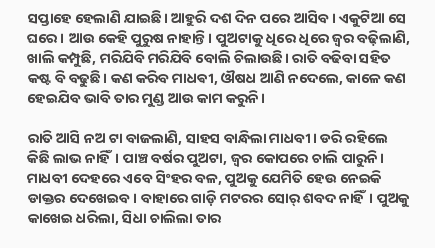ସପ୍ତାହେ ହେଲାଣି ଯାଇଛି। ଆହୁରି ଦଶ ଦିନ ପରେ ଆସିବ। ଏକୁଟିଆ ସେ ଘରେ। ଆଉ କେହି ପୁରୁଷ ନାହାନ୍ତି। ପୁଅଟାକୁ ଧିରେ ଧିରେ ଜ୍ଵର ବଢ଼ିଲାଣି, ଖାଲି କମ୍ପୁଛି, ମରିଯିବି ମରିଯିବି ବୋଲି ଚିଲାଉଛି। ରାତି ବଢିବା ସହିତ କଷ୍ଟ ବି ବଢୁଛି। କଣ କରିବ ମାଧଵୀ, ଔଷଧ ଆଣି ନଦେଲେ, କାଳେ କଣ ହେଇଯିବ ଭାବି ତାର ମୁଣ୍ଡ ଆଉ କାମ କରୁନି।

ରାତି ଆସି ନଅ ଟା ବାଜଲାଣି, ସାହସ ବାନ୍ଧିଲା ମାଧବୀ। ଡରି ରହିଲେ କିଛି ଲାଭ ନାହିଁ। ପାଞ୍ଚ ବର୍ଷର ପୁଅଟା, ଜ୍ଵର କୋପରେ ଚାଲି ପାରୁନି। ମାଧବୀ ଦେହରେ ଏବେ ସିଂହର ବଳ, ପୁଅକୁ ଯେମିତି ହେଉ ନେଇକି ଡାକ୍ତର ଦେଖେଇବ। ବାହାରେ ଗାଡ଼ି ମଟରର ସୋର୍ ଶବଦ ନାହିଁ। ପୁଅକୁ କାଖେଇ ଧରିଲା, ସିଧା ଚାଲିଲା ତାର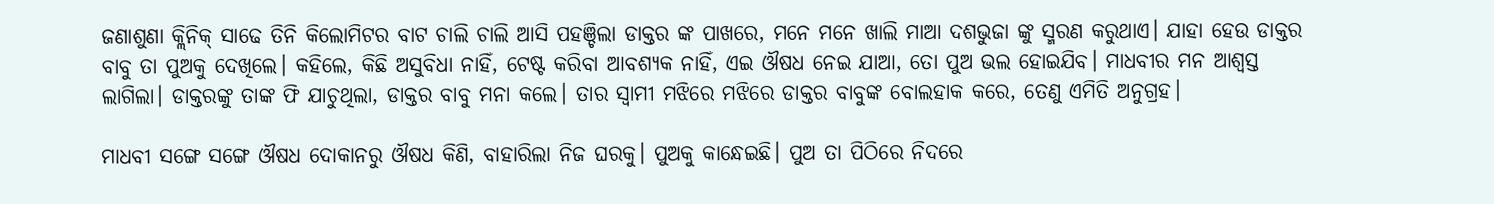ଜଣାଶୁଣା କ୍ଲିନିକ୍ ସାଢେ ତିନି କିଲୋମିଟର ବାଟ ଚାଲି ଚାଲି ଆସି ପହଞ୍ଚିଲା ଡାକ୍ତର ଙ୍କ ପାଖରେ, ମନେ ମନେ ଖାଲି ମାଆ ଦଶଭୁଜା ଙ୍କୁ ସ୍ମରଣ କରୁଥାଏ। ଯାହା ହେଉ ଡାକ୍ତର ବାବୁ ତା ପୁଅକୁ ଦେଖିଲେ। କହିଲେ, କିଛି ଅସୁବିଧା ନାହିଁ, ଟେଷ୍ଟ କରିବା ଆବଶ୍ୟକ ନାହିଁ, ଏଇ ଔଷଧ ନେଇ ଯାଆ, ତୋ ପୁଅ ଭଲ ହୋଇଯିବ। ମାଧବୀର ମନ ଆଶ୍ୱସ୍ତ ଲାଗିଲା। ଡାକ୍ତରଙ୍କୁ ତାଙ୍କ ଫି ଯାଚୁଥିଲା, ଡାକ୍ତର ବାବୁ ମନା କଲେ। ତାର ସ୍ୱାମୀ ମଝିରେ ମଝିରେ ଡାକ୍ତର ବାବୁଙ୍କ ବୋଲହାକ କରେ, ତେଣୁ ଏମିତି ଅନୁଗ୍ରହ।

ମାଧବୀ ସଙ୍ଗେ ସଙ୍ଗେ ଔଷଧ ଦୋକାନରୁ ଔଷଧ କିଣି, ବାହାରିଲା ନିଜ ଘରକୁ। ପୁଅକୁ କାନ୍ଧେଇଛି। ପୁଅ ତା ପିଠିରେ ନିଦରେ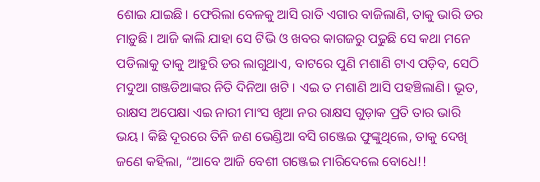ଶୋଇ ଯାଇଛି। ଫେରିଲା ବେଳକୁ ଆସି ରାତି ଏଗାର ବାଜିଲାଣି, ତାକୁ ଭାରି ଡର ମାଡ଼ୁଛି। ଆଜି କାଲି ଯାହା ସେ ଟିଭି ଓ ଖବର କାଗଜରୁ ପଢୁଛି ସେ କଥା ମନେ ପଡିଲାକୁ ତାକୁ ଆହୁରି ଡର ଲାଗୁଥାଏ, ବାଟରେ ପୁଣି ମଶାଣି ଟାଏ ପଡ଼ିବ, ସେଠି ମଦୁଆ ଗଞ୍ଜଡିଆଙ୍କର ନିତି ଦିନିଆ ଖଟି। ଏଇ ତ ମଶାଣି ଆସି ପହଞ୍ଚିଲାଣି। ଭୂତ, ରାକ୍ଷସ ଅପେକ୍ଷା ଏଇ ନାରୀ ମାଂସ ଖିଆ ନର ରାକ୍ଷସ ଗୁଡ଼ାକ ପ୍ରତି ତାର ଭାରି ଭୟ। କିଛି ଦୂରରେ ତିନି ଜଣ ଭେଣ୍ଡିଆ ବସି ଗଞ୍ଜେଇ ଫୁଙ୍କୁଥିଲେ, ତାକୁ ଦେଖି ଜଣେ କହିଲା, “ଆବେ ଆଜି ବେଶୀ ଗଞ୍ଜେଇ ମାରିଦେଲେ ବୋଧେ!!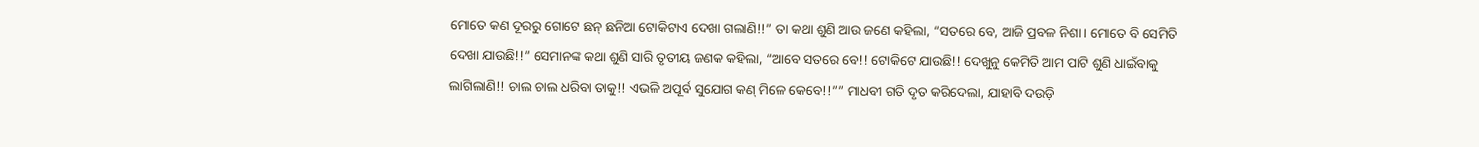ମୋତେ କଣ ଦୂରରୁ ଗୋଟେ ଛନ୍ ଛନିଆ ଟୋକିଟାଏ ଦେଖା ଗଲାଣି!!” ତା କଥା ଶୁଣି ଆଉ ଜଣେ କହିଲା, “ସତରେ ବେ, ଆଜି ପ୍ରବଳ ନିଶା। ମୋତେ ବି ସେମିତି ଦେଖା ଯାଉଛି!!” ସେମାନଙ୍କ କଥା ଶୁଣି ସାରି ତୃତୀୟ ଜଣକ କହିଲା, “ଆବେ ସତରେ ବେ!! ଟୋକିଟେ ଯାଉଛି!! ଦେଖୁନୁ କେମିତି ଆମ ପାଟି ଶୁଣି ଧାଇଁବାକୁ ଲାଗିଲାଣି!! ଚାଲ ଚାଲ ଧରିବା ତାକୁ!! ଏଭଳି ଅପୂର୍ବ ସୁଯୋଗ କଣ୍ ମିଳେ କେବେ!!”” ମାଧବୀ ଗତି ଦୃତ କରିଦେଲା, ଯାହାବି ଦଉଡ଼ି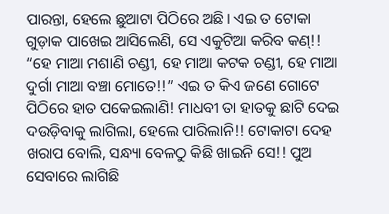ପାରନ୍ତା, ହେଲେ ଛୁଆଟା ପିଠିରେ ଅଛି। ଏଇ ତ ଟୋକା ଗୁଡ଼ାକ ପାଖେଇ ଆସିଲେଣି, ସେ ଏକୁଟିଆ କରିବ କଣ୍!! “ହେ ମାଆ ମଶାଣି ଚଣ୍ଡୀ, ହେ ମାଆ କଟକ ଚଣ୍ଡୀ, ହେ ମାଆ ଦୁର୍ଗା ମାଆ ବଞ୍ଚା ମୋତେ!!” ଏଇ ତ କିଏ ଜଣେ ଗୋଟେ ପିଠିରେ ହାତ ପକେଇଲାଣି! ମାଧବୀ ତା ହାତକୁ ଛାଟି ଦେଇ ଦଉଡ଼ିବାକୁ ଲାଗିଲା, ହେଲେ ପାରିଲାନି!! ଟୋକାଟା ଦେହ ଖରାପ ବୋଲି, ସନ୍ଧ୍ୟା ବେଳଠୁ କିଛି ଖାଇନି ସେ!! ପୁଅ ସେବାରେ ଲାଗିଛି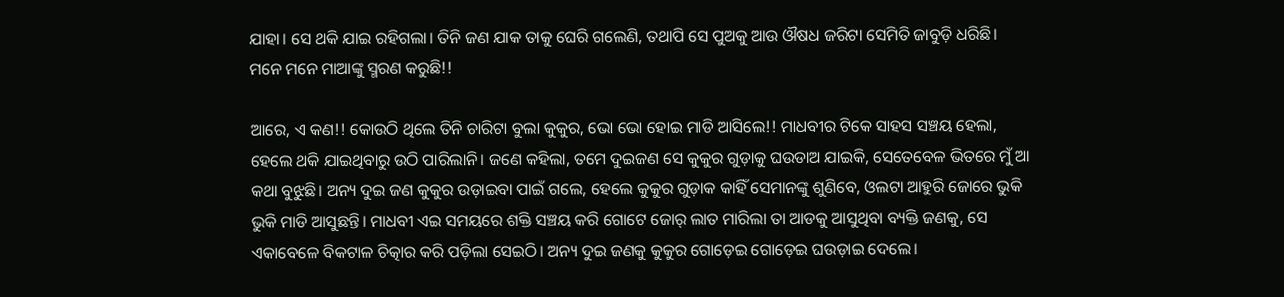ଯାହା। ସେ ଥକି ଯାଇ ରହିଗଲା। ତିନି ଜଣ ଯାକ ତାକୁ ଘେରି ଗଲେଣି, ତଥାପି ସେ ପୁଅକୁ ଆଉ ଔଷଧ ଜରିଟା ସେମିତି ଜାବୁଡ଼ି ଧରିଛି। ମନେ ମନେ ମାଆଙ୍କୁ ସ୍ମରଣ କରୁଛି!!

ଆରେ, ଏ କଣ!! କୋଉଠି ଥିଲେ ତିନି ଚାରିଟା ବୁଲା କୁକୁର, ଭୋ ଭୋ ହୋଇ ମାଡି ଆସିଲେ!! ମାଧବୀର ଟିକେ ସାହସ ସଞ୍ଚୟ ହେଲା, ହେଲେ ଥକି ଯାଇଥିବାରୁ ଉଠି ପାରିଲାନି। ଜଣେ କହିଲା, ତମେ ଦୁଇଜଣ ସେ କୁକୁର ଗୁଡ଼ାକୁ ଘଉଡାଅ ଯାଇକି, ସେତେବେଳ ଭିତରେ ମୁଁ ଆ କଥା ବୁଝୁଛି। ଅନ୍ୟ ଦୁଇ ଜଣ କୁକୁର ଉଡ଼ାଇବା ପାଇଁ ଗଲେ, ହେଲେ କୁକୁର ଗୁଡ଼ାକ କାହିଁ ସେମାନଙ୍କୁ ଶୁଣିବେ, ଓଲଟା ଆହୁରି ଜୋରେ ଭୁକି ଭୁକି ମାଡି ଆସୁଛନ୍ତି। ମାଧବୀ ଏଇ ସମୟରେ ଶକ୍ତି ସଞ୍ଚୟ କରି ଗୋଟେ ଜୋର୍ ଲାତ ମାରିଲା ତା ଆଡକୁ ଆସୁଥିବା ବ୍ୟକ୍ତି ଜଣକୁ, ସେ ଏକାବେଳେ ବିକଟାଳ ଚିତ୍କାର କରି ପଡ଼ିଲା ସେଇଠି। ଅନ୍ୟ ଦୁଇ ଜଣକୁ କୁକୁର ଗୋଡ଼େଇ ଗୋଡ଼େଇ ଘଉଡ଼ାଇ ଦେଲେ।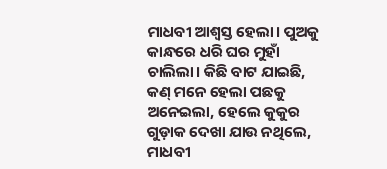ମାଧବୀ ଆଶ୍ବସ୍ତ ହେଲା। ପୁଅକୁ କାନ୍ଧରେ ଧରି ଘର ମୁହାଁ ଚାଲିଲା। କିଛି ବାଟ ଯାଇଛି, କଣ୍ ମନେ ହେଲା ପଛକୁ ଅନେଇଲା, ହେଲେ କୁକୁର ଗୁଡ଼ାକ ଦେଖା ଯାଉ ନଥିଲେ, ମାଧବୀ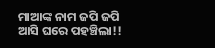ମାଆଙ୍କ ନାମ ଜପି ଜପି ଆସି ଘରେ ପହଞ୍ଚିଲା!!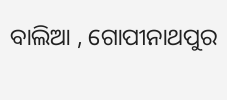ବାଲିଆ , ଗୋପୀନାଥପୁର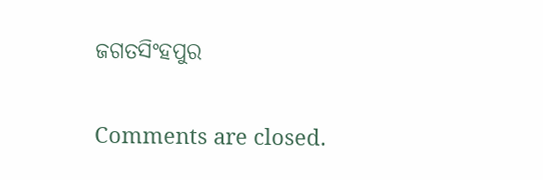ଜଗତସିଂହପୁର

Comments are closed.